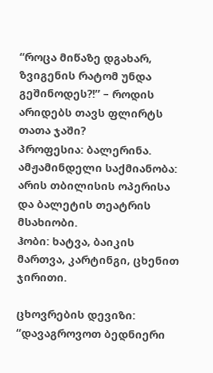“როცა მიწაზე დგახარ, ზვიგენის რატომ უნდა გეშინოდეს?!” – როდის არიდებს თავს ფლირტს თათა ჯაში?
პროფესია: ბალერინა.
ამჟამინდელი საქმიანობა: არის თბილისის ოპერისა და ბალეტის თეატრის მსახიობი.
ჰობი: ხატვა, ბაიკის მართვა, კარტინგი, ცხენით ჯირითი.

ცხოვრების დევიზი: “დავაგროვოთ ბედნიერი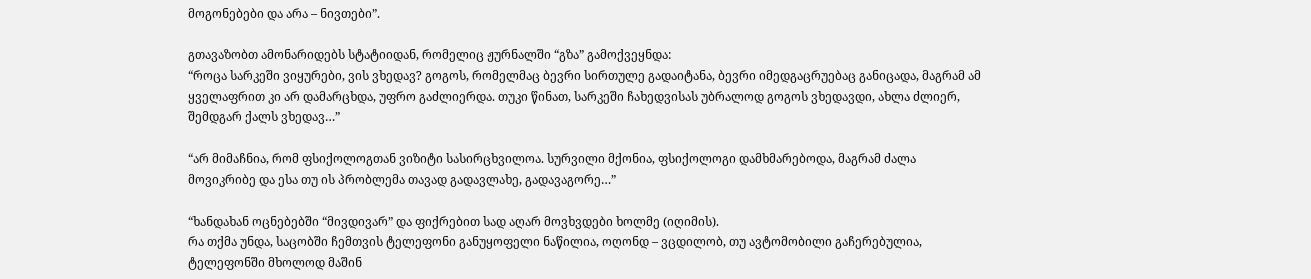მოგონებები და არა – ნივთები”.

გთავაზობთ ამონარიდებს სტატიიდან, რომელიც ჟურნალში “გზა” გამოქვეყნდა:
“როცა სარკეში ვიყურები, ვის ვხედავ? გოგოს, რომელმაც ბევრი სირთულე გადაიტანა, ბევრი იმედგაცრუებაც განიცადა, მაგრამ ამ ყველაფრით კი არ დამარცხდა, უფრო გაძლიერდა. თუკი წინათ, სარკეში ჩახედვისას უბრალოდ გოგოს ვხედავდი, ახლა ძლიერ, შემდგარ ქალს ვხედავ…”

“არ მიმაჩნია, რომ ფსიქოლოგთან ვიზიტი სასირცხვილოა. სურვილი მქონია, ფსიქოლოგი დამხმარებოდა, მაგრამ ძალა მოვიკრიბე და ესა თუ ის პრობლემა თავად გადავლახე, გადავაგორე…”

“ხანდახან ოცნებებში “მივდივარ” და ფიქრებით სად აღარ მოვხვდები ხოლმე (იღიმის).
რა თქმა უნდა, საცობში ჩემთვის ტელეფონი განუყოფელი ნაწილია, ოღონდ – ვცდილობ, თუ ავტომობილი გაჩერებულია, ტელეფონში მხოლოდ მაშინ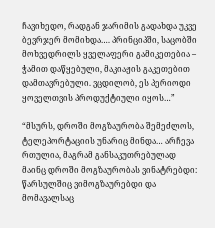ჩავიხედო, რადგან ჯარიმის გადახდა უკვე ბევრჯერ მომიხდა…. პრინციპში, საცობში მოხვედრილს ყველაფერი გამიკეთებია – ჭამით დაწყებული, მაკიაჟის გაკეთებით დამთავრებული. ვცდილობ, ეს პერიოდი ყოველთვის პროდუქტიული იყოს…”

“მსურს, დროში მოგზაურობა შემეძლოს, ტელეპორტაციის უნარიც მინდა… არჩევა რთულია, მაგრამ განსაკუთრებულად მაინც დროში მოგზაურობას ვინატრებდი: წარსულშიც ვიმოგზაურებდი და მომავალსაც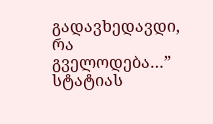გადავხედავდი, რა გველოდება…”
სტატიას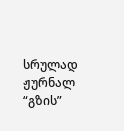სრულად ჟურნალ “გზის”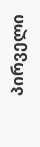პირველი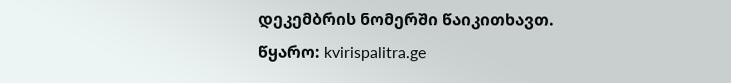დეკემბრის ნომერში წაიკითხავთ.
წყარო: kvirispalitra.ge